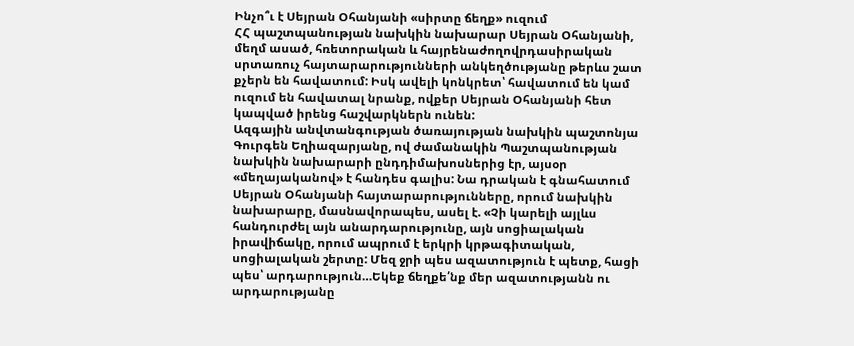Ինչո՞ւ է Սեյրան Օհանյանի «սիրտը ճեղք» ուզում
ՀՀ պաշտպանության նախկին նախարար Սեյրան Օհանյանի, մեղմ ասած, հռետորական և հայրենաժողովրդասիրական սրտառուչ հայտարարությունների անկեղծությանը թերևս շատ քչերն են հավատում: Իսկ ավելի կոնկրետ՝ հավատում են կամ ուզում են հավատալ նրանք, ովքեր Սեյրան Օհանյանի հետ կապված իրենց հաշվարկներն ունեն:
Ազգային անվտանգության ծառայության նախկին պաշտոնյա Գուրգեն Եղիազարյանը, ով ժամանակին Պաշտպանության նախկին նախարարի ընդդիմախոսներից էր, այսօր «մեղայականով» է հանդես գալիս: Նա դրական է գնահատում Սեյրան Օհանյանի հայտարարությունները, որում նախկին նախարարը, մասնավորապես, ասել է. «Չի կարելի այլևս հանդուրժել այն անարդարությունը, այն սոցիալական իրավիճակը, որում ապրում է երկրի կրթագիտական, սոցիալական շերտը: Մեզ ջրի պես ազատություն է պետք, հացի պես՝ արդարություն…Եկեք ճեղքե՛նք մեր ազատությանն ու արդարությանը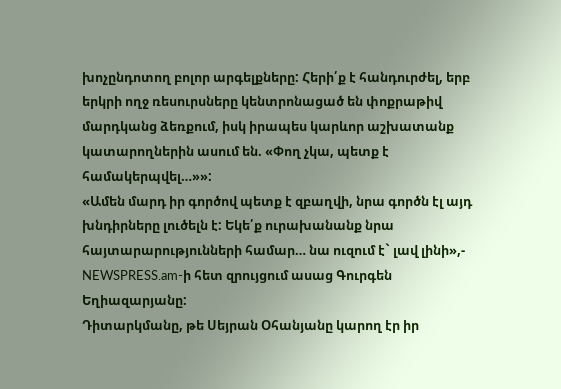խոչընդոտող բոլոր արգելքները: Հերի՛ք է հանդուրժել, երբ երկրի ողջ ռեսուրսները կենտրոնացած են փոքրաթիվ մարդկանց ձեռքում, իսկ իրապես կարևոր աշխատանք կատարողներին ասում են. «Փող չկա, պետք է համակերպվել…»»:
«Ամեն մարդ իր գործով պետք է զբաղվի, նրա գործն էլ այդ խնդիրները լուծելն է: Եկե՛ք ուրախանանք նրա հայտարարությունների համար… նա ուզում է` լավ լինի»,- NEWSPRESS.am-ի հետ զրույցում ասաց Գուրգեն Եղիազարյանը:
Դիտարկմանը, թե Սեյրան Օհանյանը կարող էր իր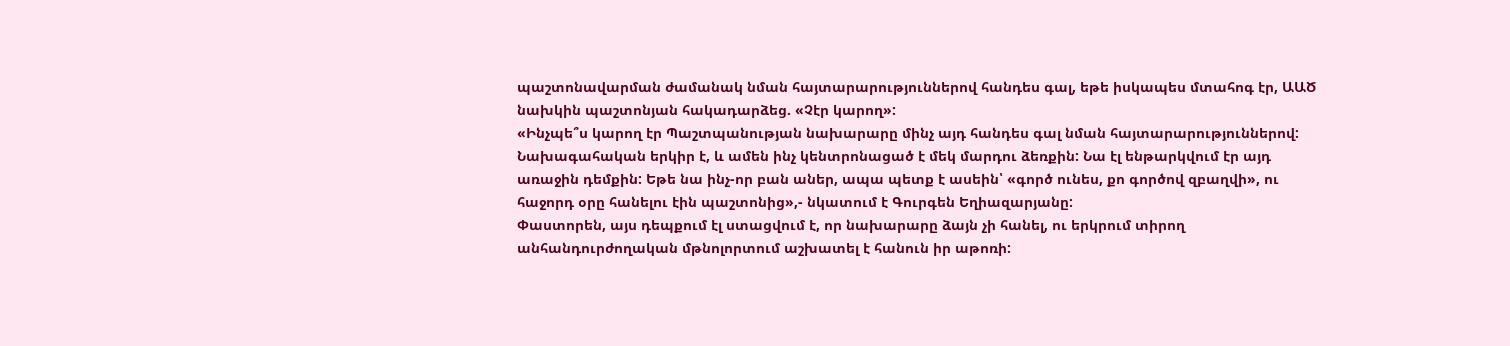պաշտոնավարման ժամանակ նման հայտարարություններով հանդես գալ, եթե իսկապես մտահոգ էր, ԱԱԾ նախկին պաշտոնյան հակադարձեց. «Չէր կարող»:
«Ինչպե՞ս կարող էր Պաշտպանության նախարարը մինչ այդ հանդես գալ նման հայտարարություններով: Նախագահական երկիր է, և ամեն ինչ կենտրոնացած է մեկ մարդու ձեռքին: Նա էլ ենթարկվում էր այդ առաջին դեմքին: Եթե նա ինչ-որ բան աներ, ապա պետք է ասեին՝ «գործ ունես, քո գործով զբաղվի», ու հաջորդ օրը հանելու էին պաշտոնից»,- նկատում է Գուրգեն Եղիազարյանը:
Փաստորեն, այս դեպքում էլ ստացվում է, որ նախարարը ձայն չի հանել, ու երկրում տիրող անհանդուրժողական մթնոլորտում աշխատել է հանուն իր աթոռի: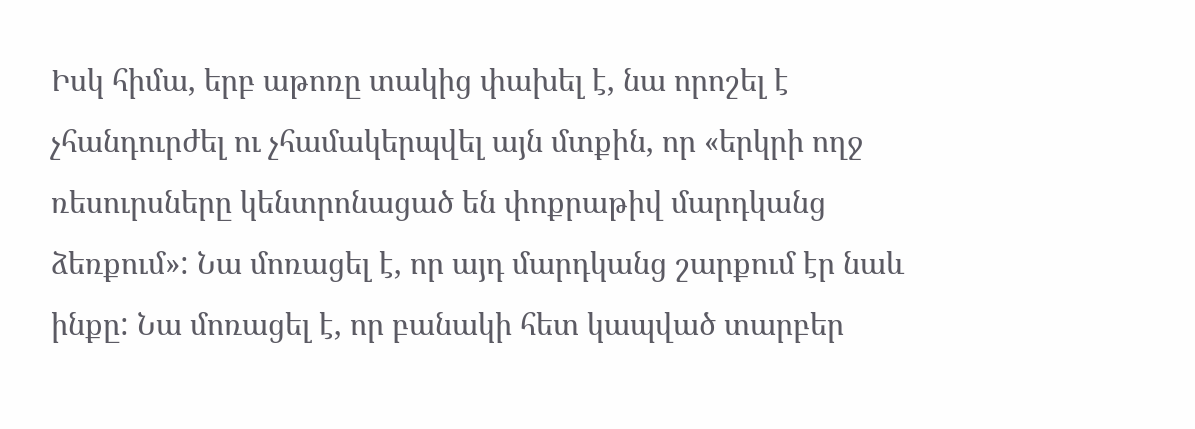Իսկ հիմա, երբ աթոռը տակից փախել է, նա որոշել է չհանդուրժել ու չհամակերպվել այն մտքին, որ «երկրի ողջ ռեսուրսները կենտրոնացած են փոքրաթիվ մարդկանց ձեռքում»: Նա մոռացել է, որ այդ մարդկանց շարքում էր նաև ինքը: Նա մոռացել է, որ բանակի հետ կապված տարբեր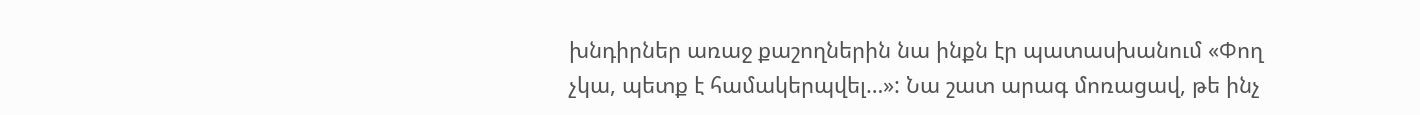խնդիրներ առաջ քաշողներին նա ինքն էր պատասխանում «Փող չկա, պետք է համակերպվել…»: Նա շատ արագ մոռացավ, թե ինչ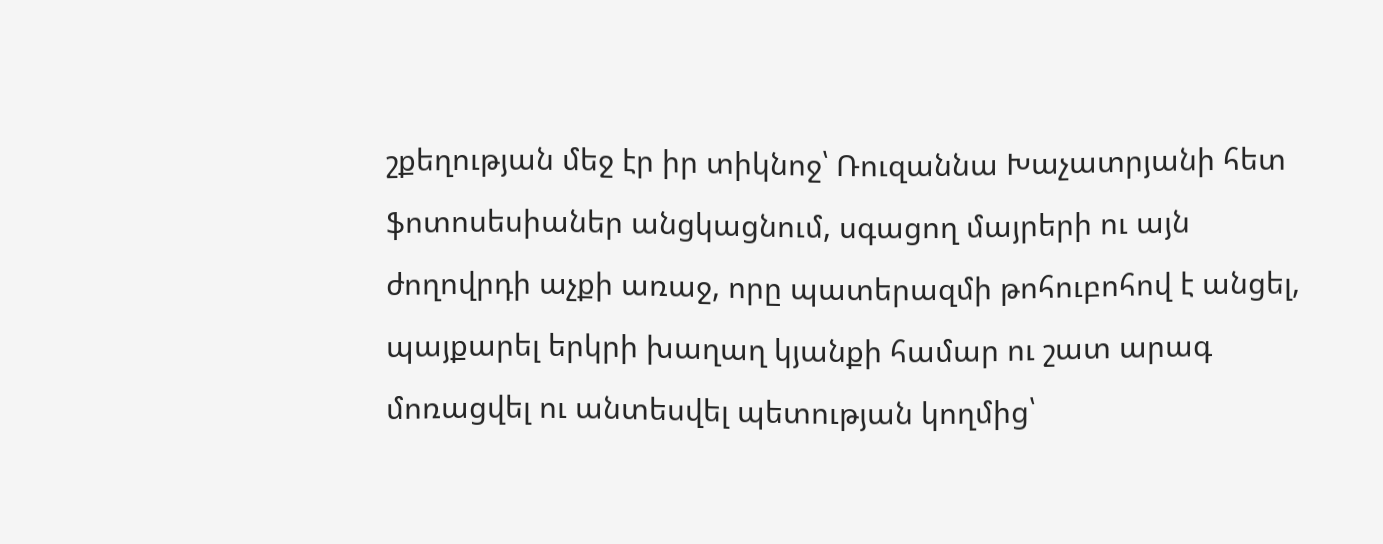շքեղության մեջ էր իր տիկնոջ՝ Ռուզաննա Խաչատրյանի հետ ֆոտոսեսիաներ անցկացնում, սգացող մայրերի ու այն ժողովրդի աչքի առաջ, որը պատերազմի թոհուբոհով է անցել, պայքարել երկրի խաղաղ կյանքի համար ու շատ արագ մոռացվել ու անտեսվել պետության կողմից՝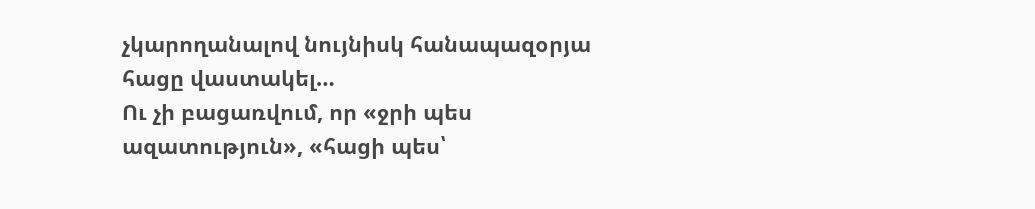չկարողանալով նույնիսկ հանապազօրյա հացը վաստակել…
Ու չի բացառվում, որ «ջրի պես ազատություն», «հացի պես՝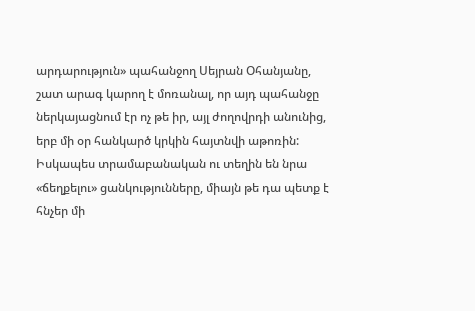արդարություն» պահանջող Սեյրան Օհանյանը, շատ արագ կարող է մոռանալ, որ այդ պահանջը ներկայացնում էր ոչ թե իր, այլ ժողովրդի անունից, երբ մի օր հանկարծ կրկին հայտնվի աթոռին:
Իսկապես տրամաբանական ու տեղին են նրա «ճեղքելու» ցանկությունները, միայն թե դա պետք է հնչեր մի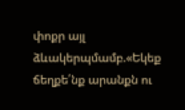փոքր այլ ձևակերպմամբ.«Եկեք ճեղքե՛նք արանքն ու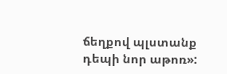ճեղքով պլստանք դեպի նոր աթոռ»: